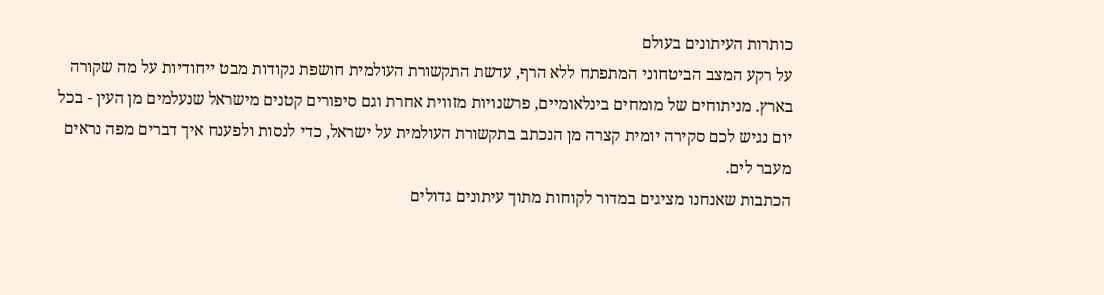כותרות העיתונים בעולם
על רקע המצב הביטחוני המתפתח ללא הרף, עדשת התקשורת העולמית חושפת נקודות מבט ייחודיות על מה שקורה בארץ. מניתוחים של מומחים בינלאומיים, פרשנויות מזווית אחרת וגם סיפורים קטנים מישראל שנעלמים מן העין - בכל יום נגיש לכם סקירה יומית קצרה מן הנכתב בתקשורת העולמית על ישראל, כדי לנסות ולפענח איך דברים מפה נראים מעבר לים.
הכתבות שאנחנו מציגים במדור לקוחות מתוך עיתונים גדולים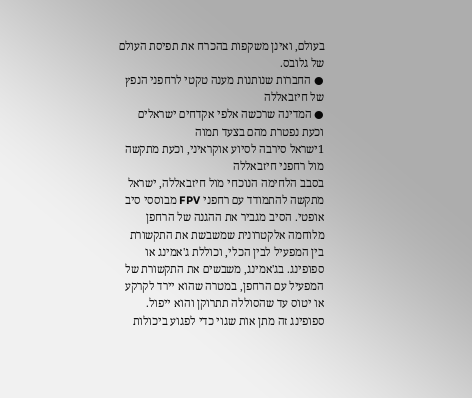בעולם, ואינן משקפות בהכרח את תפיסת העולם של גלובס.
● החברות שנותנות מענה טקטי לרחפני הנפץ של חיזבאללה
● המדינה שרכשה אלפי אקדחים ישראלים וכעת נפטרת מהם בצעד תמוה
1ישראל סירבה לסיוע אוקראיני, וכעת מתקשה מול רחפני חיזבאללה
בסבב הלחימה הנוכחי מול חיזבאללה, ישראל מתקשה להתמודד עם רחפני FPV מבוססי סיב אופטי. הסיב מגביר את ההגנה של הרחפן מלוחמה אלקטרונית שמשבשת את התקשורת בין המפעיל לבין הכלי, וכוללת ג'אמינג או ספופינג. בג'אמינג, משבשים את התקשורת של המפעיל עם הרחפן, במטרה שהוא יירד לקרקע או יטוס עד שהסוללה תתרוקן והוא ייפול. ספופינג זה מתן אות שגוי כדי לפגוע ביכולות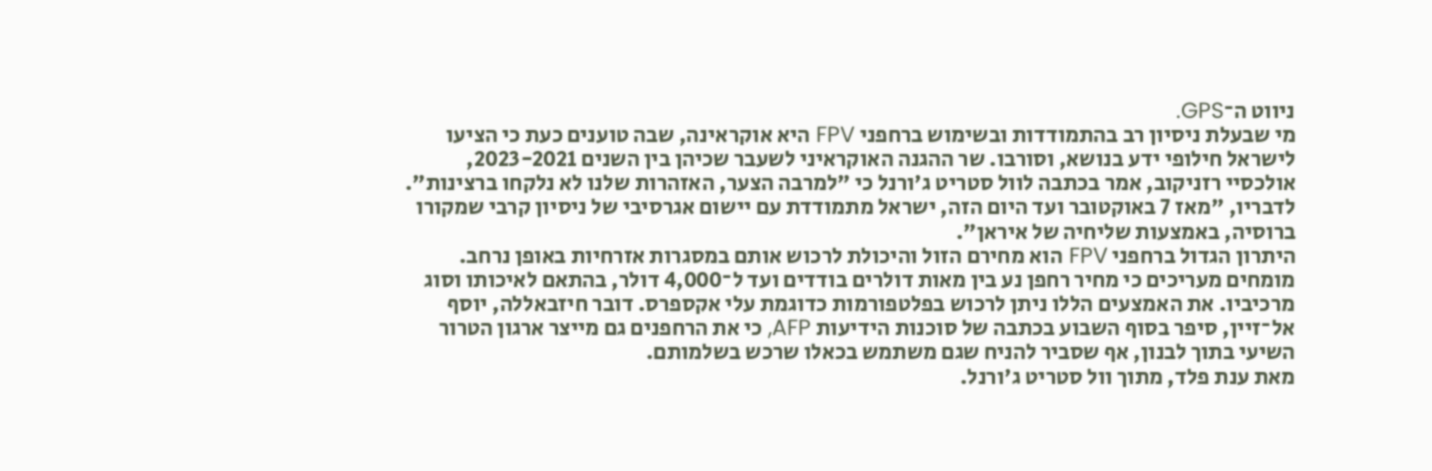ניווט ה־GPS.
מי שבעלת ניסיון רב בהתמודדות ובשימוש ברחפני FPV היא אוקראינה, שבה טוענים כעת כי הציעו לישראל חילופי ידע בנושא, וסורבו. שר ההגנה האוקראיני לשעבר שכיהן בין השנים 2023-2021, אולכסיי רזניקוב, אמר בכתבה לוול סטריט ג'ורנל כי "למרבה הצער, האזהרות שלנו לא נלקחו ברצינות". לדבריו, "מאז 7 באוקטובר ועד היום הזה, ישראל מתמודדת עם יישום אגרסיבי של ניסיון קרבי שמקורו ברוסיה, באמצעות שליחיה של איראן".
היתרון הגדול ברחפני FPV הוא מחירם הזול והיכולת לרכוש אותם במסגרות אזרחיות באופן נרחב. מומחים מעריכים כי מחיר רחפן נע בין מאות דולרים בודדים ועד ל־4,000 דולר, בהתאם לאיכותו וסוג מרכיביו. את האמצעים הללו ניתן לרכוש בפלטפורמות כדוגמת עלי אקספרס. דובר חיזבאללה, יוסף אל־זיין, סיפר בסוף השבוע בכתבה של סוכנות הידיעות AFP, כי את הרחפנים גם מייצר ארגון הטרור השיעי בתוך לבנון, אף שסביר להניח שגם משתמש בכאלו שרכש בשלמותם.
מאת ענת פלד, מתוך וול סטריט ג'ורנל.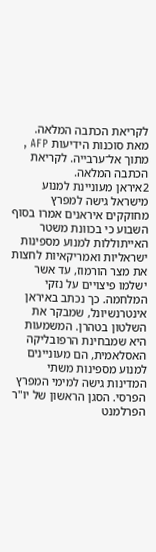לקריאת הכתבה המלאה.
מאת סוכנות הידיעות AFP , מתוך אל־ערבייה. לקריאת הכתבה המלאה.
2איראן מעוניינת למנוע מישראל גישה למפרץ
מחוקקים איראנים אמרו בסוף השבוע כי בכוונת משטר האייתוללות למנוע מספינות ישראליות ואמריקאיות לחצות את מצר הורמוז, עד אשר ישלמו פיצויים על נזקי המלחמה. כך נכתב באיראן אינטרנשיונל, שמבקר את השלטון בטהרן. המשמעות היא שמבחינת הרפובליקה האסלאמית, הם מעוניינים למנוע מספינות משתי המדינות גישה למימי המפרץ הפרסי. הסגן הראשון של יו"ר הפרלמנט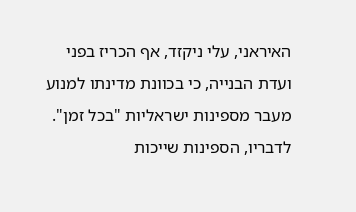האיראני, עלי ניקזד, אף הכריז בפני ועדת הבנייה, כי בכוונת מדינתו למנוע מעבר מספינות ישראליות "בכל זמן".
לדבריו, הספינות שייכות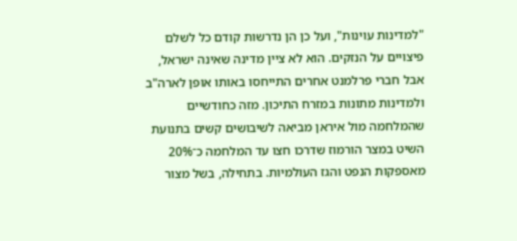"למדינות עוינות", ועל כן הן נדרשות קודם כל לשלם פיצויים על הנזקים. הוא לא ציין מדינה שאינה ישראל, אבל חברי פרלמנט אחרים התייחסו באותו אופן לארה"ב ולמדינות מתונות במזרח התיכון. מזה כחודשיים שהמלחמה מול איראן מביאה לשיבושים קשים בתנועת השיט במצר הורמוז שדרכו חצו עד המלחמה כ־20% מאספקות הנפט והגז העולמיות. בתחילה, בשל מצור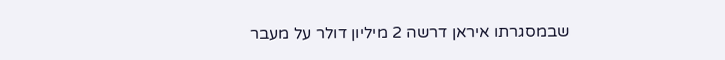שבמסגרתו איראן דרשה 2 מיליון דולר על מעבר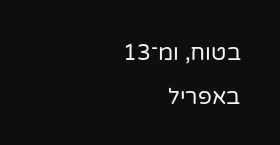בטוח, ומ־13 באפריל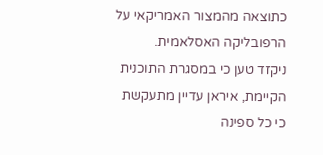כתוצאה מהמצור האמריקאי על הרפובליקה האסלאמית.
ניקזד טען כי במסגרת התוכנית הקיימת, איראן עדיין מתעקשת כי כל ספינה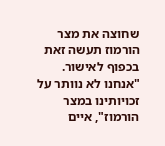שחוצה את מצר הורמוז תעשה זאת בכפוף לאישור. "אנחנו לא נוותר על זכויותינו במצר הורמוז", איים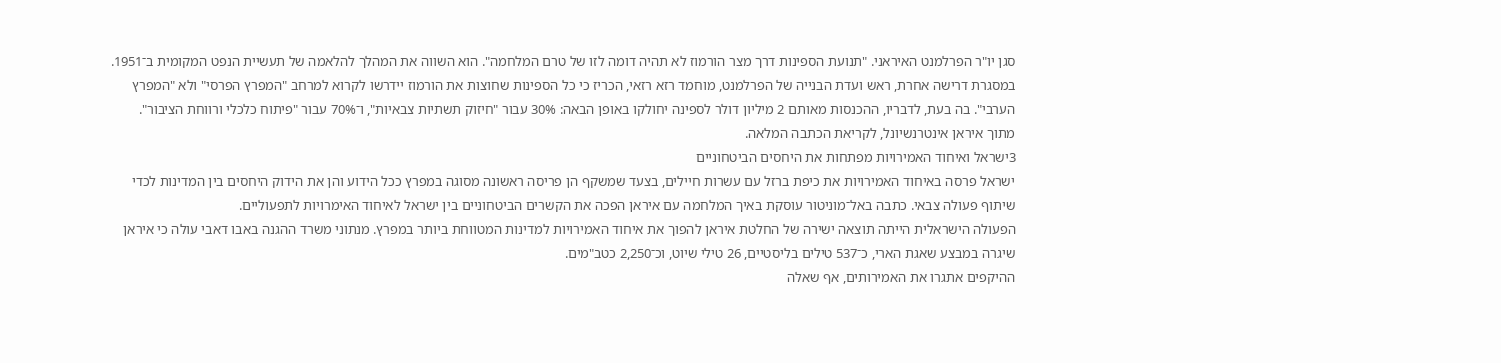סגן יו"ר הפרלמנט האיראני. "תנועת הספינות דרך מצר הורמוז לא תהיה דומה לזו של טרם המלחמה". הוא השווה את המהלך להלאמה של תעשיית הנפט המקומית ב־1951.
במסגרת דרישה אחרת, ראש ועדת הבנייה של הפרלמנט, מוחמד רזא רזאי, הכריז כי כל הספינות שחוצות את הורמוז יידרשו לקרוא למרחב "המפרץ הפרסי" ולא "המפרץ הערבי". בה בעת, לדבריו, ההכנסות מאותם 2 מיליון דולר לספינה יחולקו באופן הבאה: 30% עבור "חיזוק תשתיות צבאיות", ו־70% עבור "פיתוח כלכלי ורווחת הציבור".
מתוך איראן אינטרנשיונל, לקריאת הכתבה המלאה.
3ישראל ואיחוד האמירויות מפתחות את היחסים הביטחוניים
ישראל פרסה באיחוד האמירויות את כיפת ברזל עם עשרות חיילים, בצעד שמשקף הן פריסה ראשונה מסוגה במפרץ ככל הידוע והן את הידוק היחסים בין המדינות לכדי שיתוף פעולה צבאי. כתבה באל־מוניטור עוסקת באיך המלחמה עם איראן הפכה את הקשרים הביטחוניים בין ישראל לאיחוד האימרויות לתפעוליים.
הפעולה הישראלית הייתה תוצאה ישירה של החלטת איראן להפוך את איחוד האמירויות למדינות המטווחת ביותר במפרץ. מנתוני משרד ההגנה באבו דאבי עולה כי איראן שיגרה במבצע שאגת הארי, כ־537 טילים בליסטיים, 26 טילי שיוט, וכ־2,250 כטב"מים.
ההיקפים אתגרו את האמירותים, אף שאלה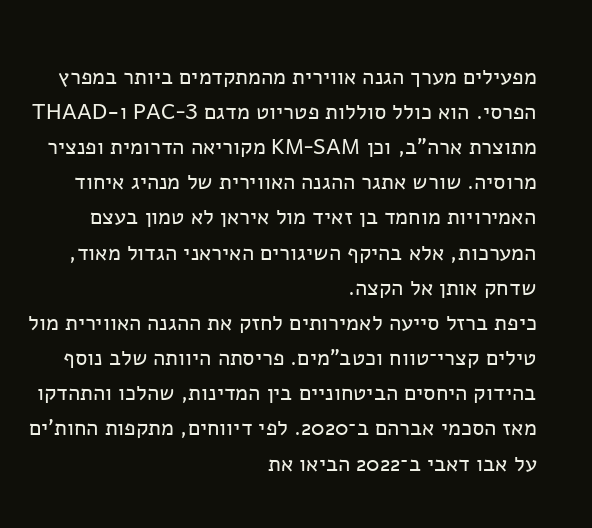מפעילים מערך הגנה אווירית מהמתקדמים ביותר במפרץ הפרסי. הוא כולל סוללות פטריוט מדגם PAC-3 ו-THAAD מתוצרת ארה"ב, וכן KM-SAM מקוריאה הדרומית ופנציר מרוסיה. שורש אתגר ההגנה האווירית של מנהיג איחוד האמירויות מוחמד בן זאיד מול איראן לא טמון בעצם המערכות, אלא בהיקף השיגורים האיראני הגדול מאוד, שדחק אותן אל הקצה.
כיפת ברזל סייעה לאמירותים לחזק את ההגנה האווירית מול טילים קצרי־טווח וכטב"מים. פריסתה היוותה שלב נוסף בהידוק היחסים הביטחוניים בין המדינות, שהלכו והתהדקו מאז הסכמי אברהם ב־2020. לפי דיווחים, מתקפות החות'ים על אבו דאבי ב־2022 הביאו את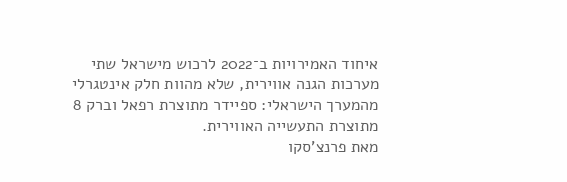איחוד האמירויות ב־2022 לרכוש מישראל שתי מערכות הגנה אווירית, שלא מהוות חלק אינטגרלי מהמערך הישראלי: ספיידר מתוצרת רפאל וברק 8 מתוצרת התעשייה האווירית.
מאת פרנצ'סקו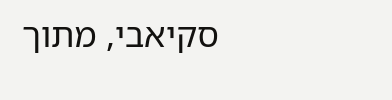סקיאבי, מתוך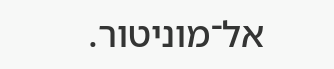אל־מוניטור.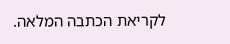לקריאת הכתבה המלאה.